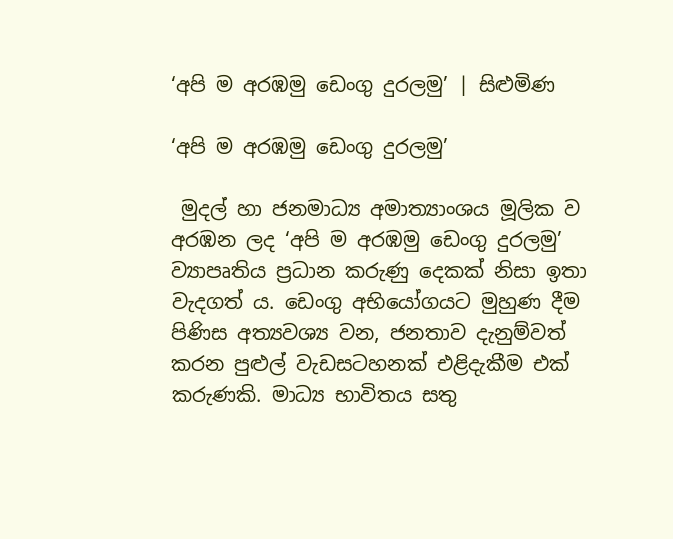‘අපි ම අරඹමු ඩෙංගු දුරලමු’ | සිළුමිණ

‘අපි ම අරඹමු ඩෙංගු දුරලමු’

 මුදල් හා ජනමාධ්‍ය අමාත්‍යාංශය මූලික ව අරඹන ලද ‘අපි ම අරඹමු ඩෙංගු දුරලමු’ ව්‍යාපෘතිය ප්‍රධාන කරුණු දෙකක් නිසා ඉතා වැදගත් ය. ඩෙංගු අභියෝගයට මුහුණ දීම පිණිස අත්‍යවශ්‍ය වන, ජනතාව දැනුම්වත් කරන පුළුල් වැඩසටහනක් එළිදැකීම එක් කරුණකි. මාධ්‍ය භාවිතය සතු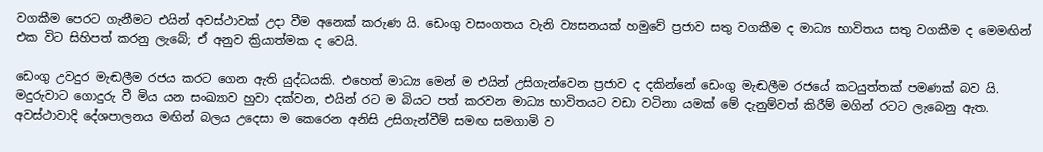වගකීම පෙරට ගැනීමට එයින් අවස්ථාවක් උදා වීම අනෙක් කරුණ යි. ඩෙංගු වසංගතය වැනි ව්‍යසනයක් හමුවේ ප්‍රජාව සතු වගකීම ද මාධ්‍ය භාවිතය සතු වගකීම ද මෙමඟින් එක විට සිහිපත් කරනු ලැබේ; ඒ අනුව ක්‍රියාත්මක ද වෙයි.

ඩෙංගු උවදුර මැඬලීම රජය කරට ගෙන ඇති යුද්ධයකි. එහෙත් මාධ්‍ය මෙන් ම එයින් උසිගැන්වෙන ප්‍රජාව ද දකින්නේ ඩෙංගු මැඬලීම රජයේ කටයුත්තක් පමණක් බව යි. මදුරුවාට ගොදුරු වී මිය යන සංඛ්‍යාව හුවා දක්වන, එයින් රට ම බියට පත් කරවන මාධ්‍ය භාවිතයට වඩා වටිනා යමක් මේ දැනුම්වත් කිරීම් මගින් රටට ලැබෙනු ඇත. අවස්ථාවාදි දේශපාලනය මඟින් බලය උදෙසා ම කෙරෙන අනිසි උසිගැන්වීම් සමඟ සමගාමි ව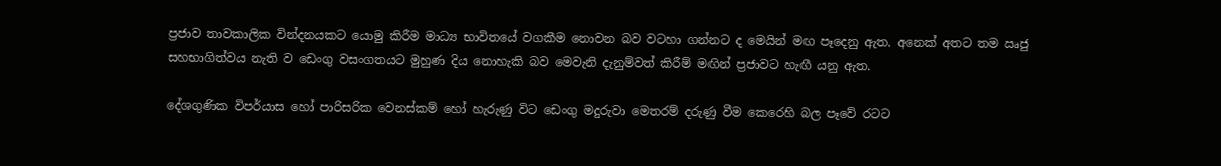ප්‍රජාව තාවකාලික වින්දනයකට යොමු කිරීම මාධ්‍ය භාවිතයේ වගකීම නොවන බව වටහා ගන්නට ද මෙයින් මඟ පෑදෙනු ඇත. අනෙක් අතට තම ඍජු සහභාගිත්වය නැති ව ඩෙංගු වසංගතයට මුහුණ දිය නොහැකි බව මෙවැනි දැනුම්වත් කිරීම් මඟින් ප්‍රජාවට හැඟී යනු ඇත.

දේශගුණික විපර්යාස හෝ පාරිසරික වෙනස්කම් හෝ හැරුණු විට ඩෙංගු මදුරුවා මෙතරම් දරුණු වීම කෙරෙහි බල පෑවේ රටට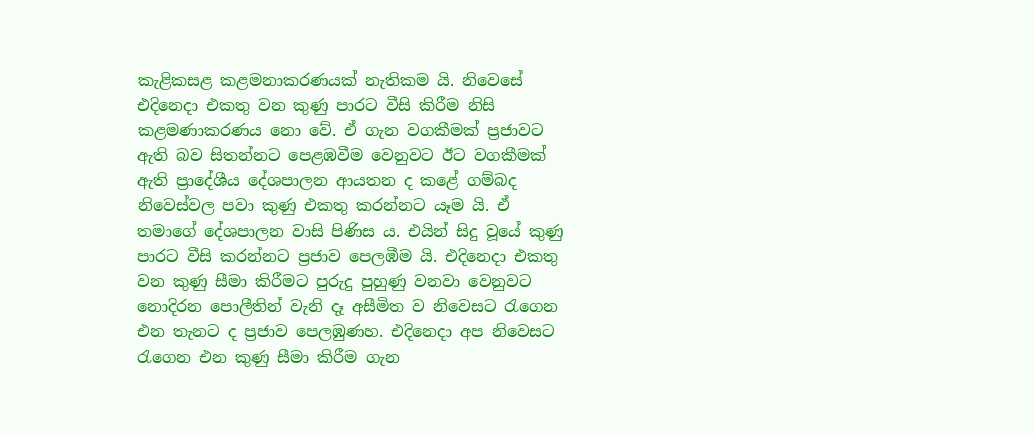කැළිකසළ කළමනාකරණයක් නැතිකම යි. නිවෙසේ එදිනෙදා එකතු වන කුණු පාරට වීසි කිරීම නිසි කළමණාකරණය නො වේ. ඒ ගැන වගකීමක් ප්‍රජාවට ඇති බව සිතන්නට පෙළඹවීම වෙනුවට ඊට වගකීමක් ඇති ප්‍රාදේශීය දේශපාලන ආයතන ද කළේ ගම්බද නිවෙස්වල පවා කුණු එකතු කරන්නට යෑම යි. ඒ තමාගේ දේශපාලන වාසි පිණිස ය. එයින් සිදු වූයේ කුණු පාරට වීසි කරන්නට ප්‍රජාව පෙලඹීම යි. එදිනෙදා එකතු වන කුණු සීමා කිරීමට පුරුදු පුහුණු වනවා වෙනුවට නොදිරන පොලීතින් වැනි දෑ අසීමිත ව නිවෙසට රැගෙන එන තැනට ද ප්‍රජාව පෙලඹුණහ. එදිනෙදා අප නිවෙසට රැගෙන එන කුණු සීමා කිරීම ගැන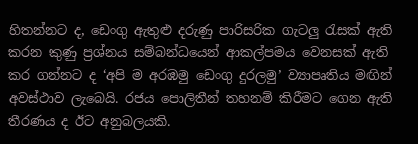හිතන්නට ද, ඩෙංගු ඇතුළු දරුණු පාරිසරික ගැටලු රැසක් ඇති කරන කුණු ප්‍රශ්නය සම්බන්ධයෙන් ආකල්පමය වෙනසක් ඇති කර ගන්නට ද ‘අපි ම අරඹමු ඩෙංගු දුරලමු’ ව්‍යාපෘතිය මඟින් අවස්ථාව ලැබෙයි. රජය පොලිතීන් තහනම් කිරීමට ගෙන ඇති තීරණය ද ඊට අනුබලයකි.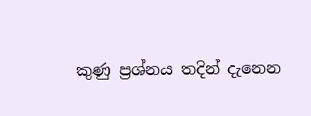කුණු ප්‍රශ්නය තදින් දැනෙන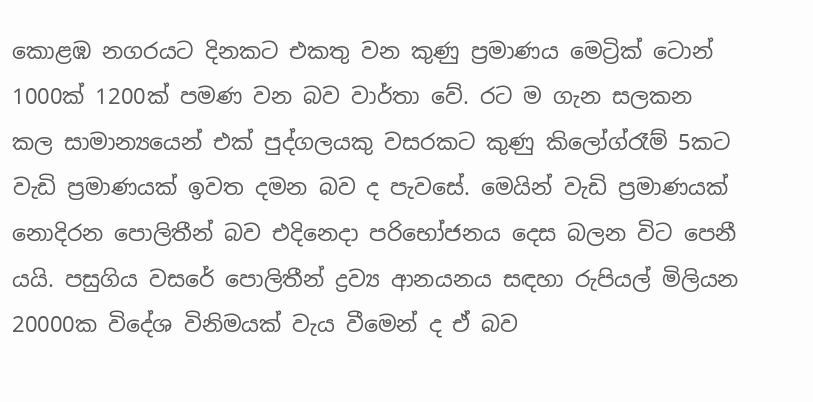කොළඹ නගරයට දිනකට එකතු වන කුණු ප්‍රමාණය මෙට්‍රික් ටොන් 1000ක් 1200ක් පමණ වන බව වාර්තා වේ. රට ම ගැන සලකන කල සාමාන්‍යයෙන් එක් පුද්ගලයකු වසරකට කුණු කිලෝග්රෑම් 5කට වැඩි ප්‍රමාණයක් ඉවත දමන බව ද පැවසේ. මෙයින් වැඩි ප්‍රමාණයක් නොදිරන පොලිතීන් බව එදිනෙදා පරිභෝජනය දෙස බලන විට පෙනී යයි. පසුගිය වසරේ පොලිතීන් ද්‍රව්‍ය ආනයනය සඳහා රුපියල් මිලියන 20000ක විදේශ විනිමයක් වැය වීමෙන් ද ඒ බව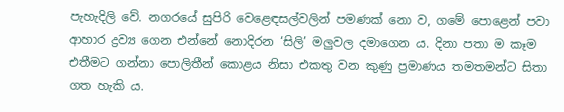පැහැදිලි වේ. නගරයේ සුපිරි වෙළෙඳසල්වලින් පමණක් නො ව, ගමේ පොළෙන් පවා ආහාර ද්‍රව්‍ය ගෙන එන්නේ නොදිරන ‘සිලි’ මලුවල දමාගෙන ය. දිනා පතා ම කෑම එතීමට ගන්නා පොලිතීන් කොළය නිසා එකතු වන කුණු ප්‍රමාණය තමතමන්ට සිතා ගත හැකි ය.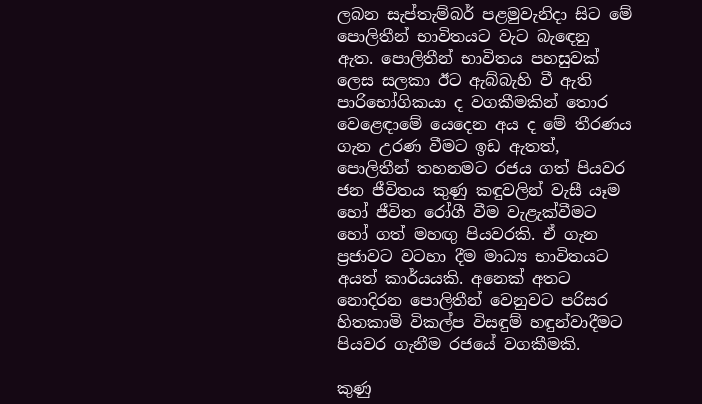ලබන සැප්තැම්බර් පළමුවැනිදා සිට මේ පොලිතීන් භාවිතයට වැට බැඳෙනු ඇත. පොලිතීන් භාවිතය පහසුවක් ලෙස සලකා ඊට ඇබ්බැහි වී ඇති පාරිභෝගිකයා ද වගකීමකින් තොර වෙළෙඳාමේ යෙදෙන අය ද මේ තීරණය ගැන උරණ වීමට ඉඩ ඇතත්, පොලිතීන් තහනමට රජය ගත් පියවර ජන ජීවිතය කුණු කඳුවලින් වැසී යෑම හෝ ජීවිත රෝගී වීම වැළැක්වීමට හෝ ගත් මහඟු පියවරකි. ඒ ගැන ප්‍රජාවට වටහා දීම මාධ්‍ය භාවිතයට අයත් කාර්යයකි. අනෙක් අතට නොදිරන පොලිතීන් වෙනුවට පරිසර හිතකාමි විකල්ප විසඳුම් හඳුන්වාදීමට පියවර ගැනීම රජයේ වගකීමකි.

කුණු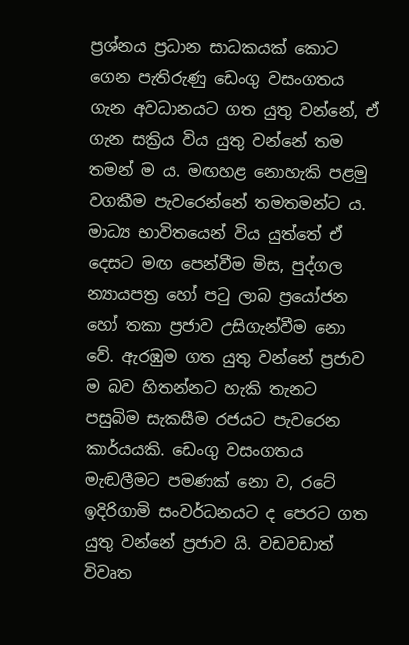ප්‍රශ්නය ප්‍රධාන සාධකයක් කොට ගෙන පැතිරුණු ඩෙංගු වසංගතය ගැන අවධානයට ගත යුතු වන්නේ, ඒ ගැන සක්‍රිය විය යුතු වන්නේ තම තමන් ම ය. මඟහළ නොහැකි පළමු වගකීම පැවරෙන්නේ තමතමන්ට ය. මාධ්‍ය භාවිතයෙන් විය යුත්තේ ඒ දෙසට මඟ පෙන්වීම මිස, පුද්ගල න්‍යායපත්‍ර හෝ පටු ලාබ ප්‍රයෝජන හෝ තකා ප්‍රජාව උසිගැන්වීම නො වේ. ඇරඹුම ගත යුතු වන්නේ ප්‍රජාව ම බව හිතන්නට හැකි තැනට පසුබිම සැකසීම රජයට පැවරෙන කාර්යයකි. ඩෙංගු වසංගතය මැඬලීමට පමණක් නො ව, රටේ ඉදිරිගාමි සංවර්ධනයට ද පෙරට ගත යුතු වන්නේ ප්‍රජාව යි. වඩවඩාත් විවෘත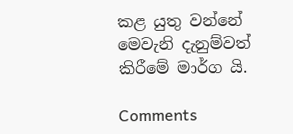කළ යුතු වන්නේ මෙවැනි දැනුම්වත් කිරීමේ මාර්ග යි.

Comments